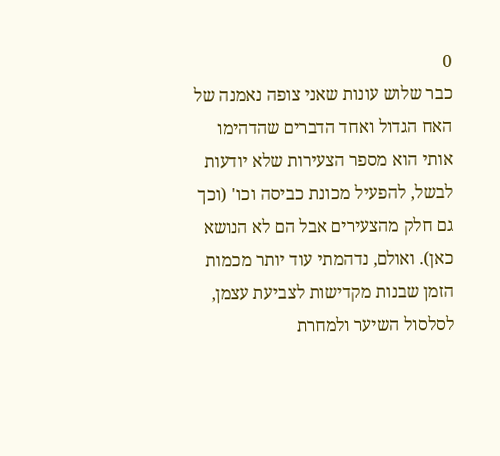0
כבר שלוש עונות שאני צופה נאמנה של האח הגדול ואחד הדברים שהדהימו אותי הוא מספר הצעירות שלא יודעות לבשל, להפעיל מכונת כביסה וכו' (וכך גם חלק מהצעירים אבל הם לא הנושא כאן). ואולם, נדהמתי עוד יותר מכמות הזמן שבנות מקדישות לצביעת עצמן, לסלסול השיער ולמחרת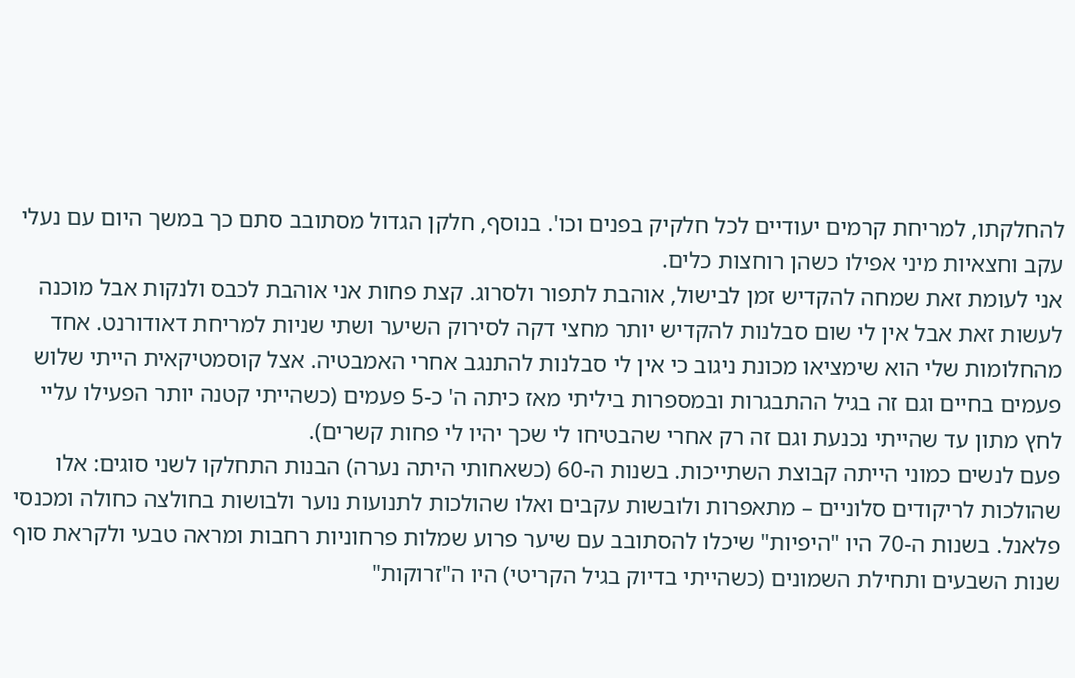להחלקתו, למריחת קרמים יעודיים לכל חלקיק בפנים וכו'. בנוסף, חלקן הגדול מסתובב סתם כך במשך היום עם נעלי עקב וחצאיות מיני אפילו כשהן רוחצות כלים.
אני לעומת זאת שמחה להקדיש זמן לבישול, אוהבת לתפור ולסרוג. קצת פחות אני אוהבת לכבס ולנקות אבל מוכנה לעשות זאת אבל אין לי שום סבלנות להקדיש יותר מחצי דקה לסירוק השיער ושתי שניות למריחת דאודורנט. אחד מהחלומות שלי הוא שימציאו מכונת ניגוב כי אין לי סבלנות להתנגב אחרי האמבטיה. אצל קוסמטיקאית הייתי שלוש פעמים בחיים וגם זה בגיל ההתבגרות ובמספרות ביליתי מאז כיתה ה' כ-5 פעמים (כשהייתי קטנה יותר הפעילו עליי לחץ מתון עד שהייתי נכנעת וגם זה רק אחרי שהבטיחו לי שכך יהיו לי פחות קשרים).
פעם לנשים כמוני הייתה קבוצת השתייכות. בשנות ה-60 (כשאחותי היתה נערה) הבנות התחלקו לשני סוגים: אלו שהולכות לריקודים סלוניים – מתאפרות ולובשות עקבים ואלו שהולכות לתנועות נוער ולבושות בחולצה כחולה ומכנסי פלאנל. בשנות ה-70 היו "היפיות" שיכלו להסתובב עם שיער פרוע שמלות פרחוניות רחבות ומראה טבעי ולקראת סוף שנות השבעים ותחילת השמונים (כשהייתי בדיוק בגיל הקריטי) היו ה"זרוקות"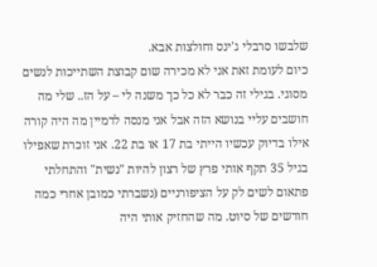שלבשו סרבלי ג'ינס וחולצות אבא.
כיום לעומת זאת אני לא מכירה שום קבוצת השתייכות לנשים מסוגי. בגילי זה כבר לא כל כך משנה לי – על הז.. שלי מה חושבים עליי בנושא הזה אבל אני מנסה לדמיין מה היה קורה אילו בדיוק עכשיו הייתי בת 17 או בת 22. אני זוכרת שאפילו בגיל 35 תקף אותי פרץ של רצון להיות "נשית" והתחלתי פתאום לשים לק על הציפורניים (נשברתי כמובן אחרי כמה חודשים של סיוט. מה שהחזיק אותי היה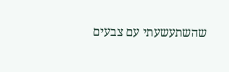שהשתעשעתי עם צבעים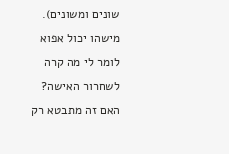שונים ומשונים).
מישהו יכול אפוא לומר לי מה קרה לשחרור האישה? האם זה מתבטא רק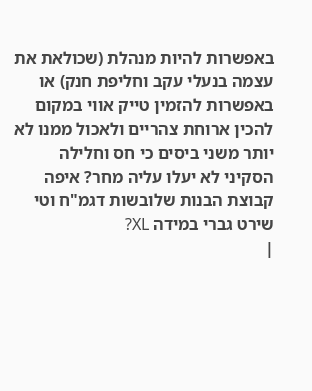באפשרות להיות מנהלת (שכולאת את עצמה בנעלי עקב וחליפת חנק) או באפשרות להזמין טייק אווי במקום להכין ארוחת צהריים ולאכול ממנו לא יותר משני ביסים כי חס וחלילה הסקיני לא יעלו עליה מחר? איפה קבוצת הבנות שלובשות דגמ"ח וטי שירט גברי במידה XL?
|